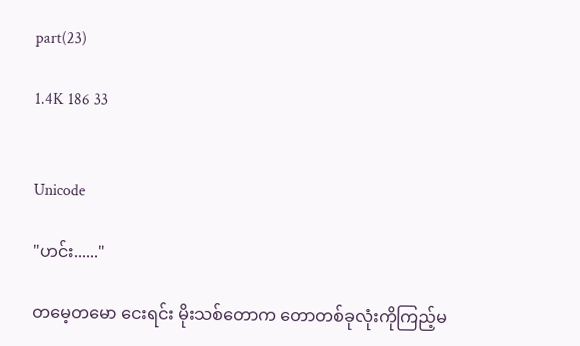part(23)

1.4K 186 33


Unicode

"ဟင်း......"

တမေ့တမော ငေးရင်း မိုးသစ်တောက တောတစ်ခုလုံးကိုကြည့်မ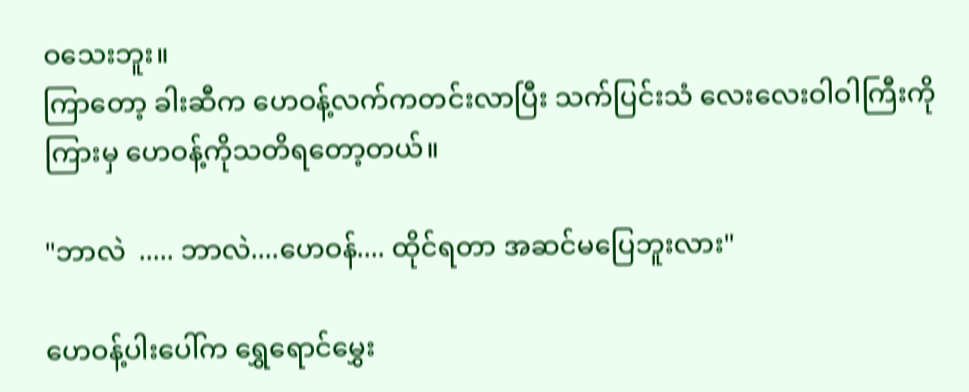ဝသေးဘူး။
ကြာတော့ ခါးဆီက ဟေဝန့်လက်ကတင်းလာပြီး သက်ပြင်းသံ လေးလေးဝါဝါကြီးကိုကြားမှ ဟေဝန့်ကိုသတိရတော့တယ်။

"ဘာလဲ  ..... ဘာလဲ....ဟေဝန်.... ထိုင်ရတာ အဆင်မပြေဘူးလား"

ဟေဝန့်ပါးပေါ်က ရွှေရောင်မွှေး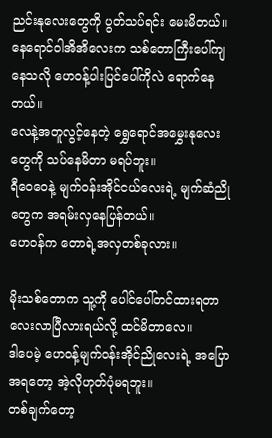ညင်းနုလေးတွေကို ပွတ်သပ်ရင်း မေးမိတယ်။
နေရောင်ဝါအိအိလေးက သစ်တောကြီးပေါ်ကျနေသလို ဟေဝန့်ပါးပြင်ပေါ်ကိုလဲ ရောက်နေတယ်။
လေနဲ့အတူလွင့်နေတဲ့ ရွှေရောင်အမွှေးနုလေးတွေကို သပ်နေမိတာ မရပ်ဘူး။
ရီဝေဝေနဲ့ မျက်ဝန်းအိုင်ငယ်လေးရဲ့ မျက်ဆံညိုတွေက အရမ်းလှနေပြန်တယ်။
ဟေဝန်က တောရဲ့အလှတစ်ခုလား။

မိုးသစ်တောက သူ့ကို ပေါင်ပေါ်တင်ထားရတာ လေးလာပြီလားရယ်လို့ ထင်မိတာလေ။
ဒါပေမဲ့ ဟေဝန့်မျက်ဝန်းအိုင်ညိုလေးရဲ့ အပြောအရတော့ အဲ့လိုဟုတ်ပုံမရဘူး။
တစ်ချက်တော့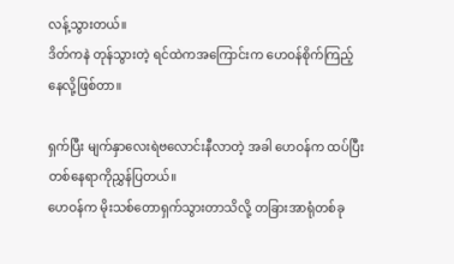လန့်သွားတယ်။
ဒိတ်ကနဲ တုန်သွားတဲ့ ရင်ထဲကအကြောင်းက ဟေဝန်စိုက်ကြည့်နေလို့ဖြစ်တာ။

ရှက်ပြီး မျက်နှာလေးရဲဗလောင်းနီလာတဲ့ အခါ ဟေဝန်က ထပ်ပြီး တစ်နေရာကိုညွှန်ပြတယ်။
ဟေဝန်က မိုးသစ်တောရှက်သွားတာသိလို့ တခြားအာရုံတစ်ခု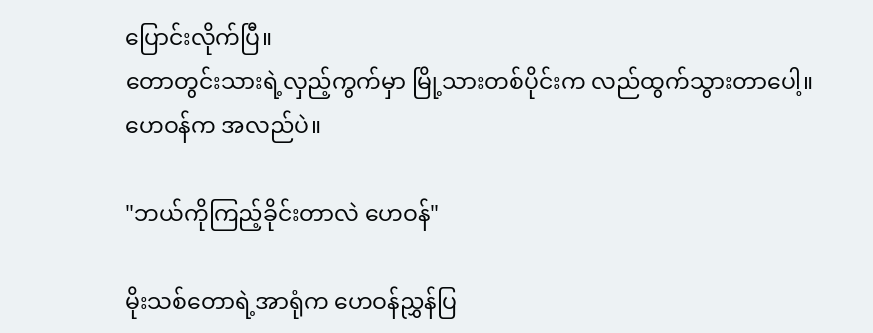ပြောင်းလိုက်ပြီ။
တောတွင်းသားရဲ့လှည့်ကွက်မှာ မြို့သားတစ်ပိုင်းက လည်ထွက်သွားတာပေါ့။
ဟေဝန်က အလည်ပဲ။

"ဘယ်ကိုကြည့်ခိုင်းတာလဲ ဟေဝန်"

မိုးသစ်တောရဲ့အာရုံက ဟေဝန်ညွှန်ပြ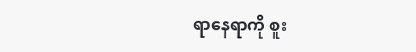ရာနေရာကို စူး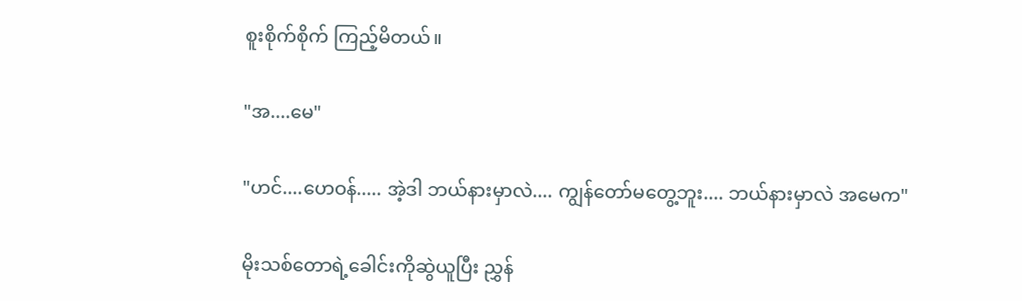စူးစိုက်စိုက် ကြည့်မိတယ်။

"အ....မေ"

"ဟင်....ဟေဝန်..... အဲ့ဒါ ဘယ်နားမှာလဲ.... ကျွန်တော်မတွေ့ဘူး.... ဘယ်နားမှာလဲ အမေက"

မိုးသစ်တောရဲ့ခေါင်းကိုဆွဲယူပြီး ညွှန်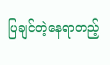ပြချင်တဲ့နေရာတည့်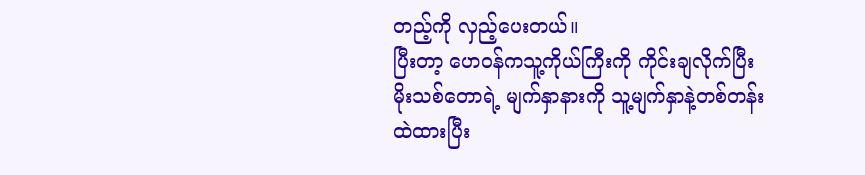တည့်ကို လှည့်ပေးတယ်။
ပြီးတာ့ ဟေဝန်ကသူ့ကိုယ်ကြီးကို ကိုင်းချလိုက်ပြီး မိုးသစ်တောရဲ့ မျက်နှာနားကို သူ့မျက်နှာနဲ့တစ်တန်းထဲထားပြီး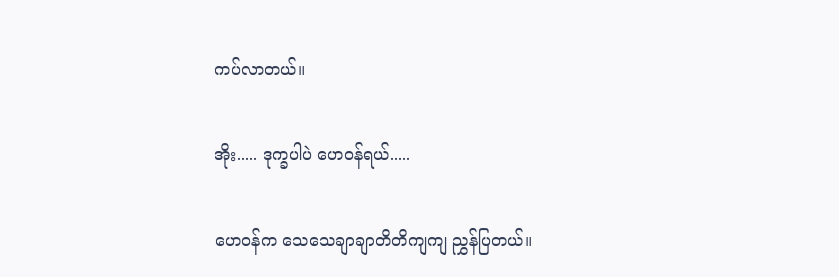ကပ်လာတယ်။

အိုး..... ဒုက္ခပါပဲ ဟေဝန်ရယ်.....

ဟေဝန်က သေသေချာချာတိတိကျကျ ညွှန်ပြတယ်။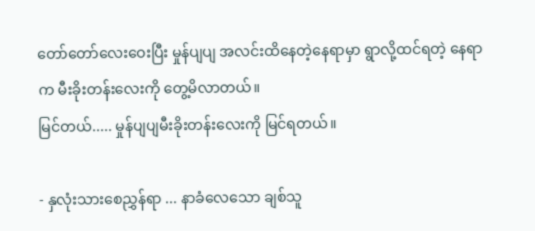တော်တော်လေးဝေးပြီး မှုန်ပျပျ အလင်းထိနေတဲ့နေရာမှာ ရွာလို့ထင်ရတဲ့ နေရာက မီးခိုးတန်းလေးကို တွေ့မိလာတယ်။
မြင်တယ်..... မှုန်ပျပျမီးခိုးတန်းလေးကို မြင်ရတယ်။

- နှလုံးသားစေညွှန်ရာ ... နာခံလေသော ချစ်သူ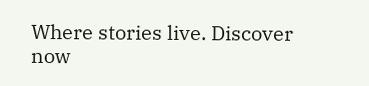Where stories live. Discover now